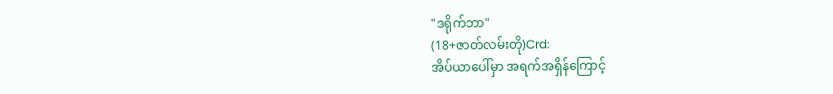"ဒရိုက်ဘာ"
(18+ဇာတ်လမ်းတို)Crd:
အိပ်ယာပေါ်မှာ အရက်အရှိန်ကြောင့်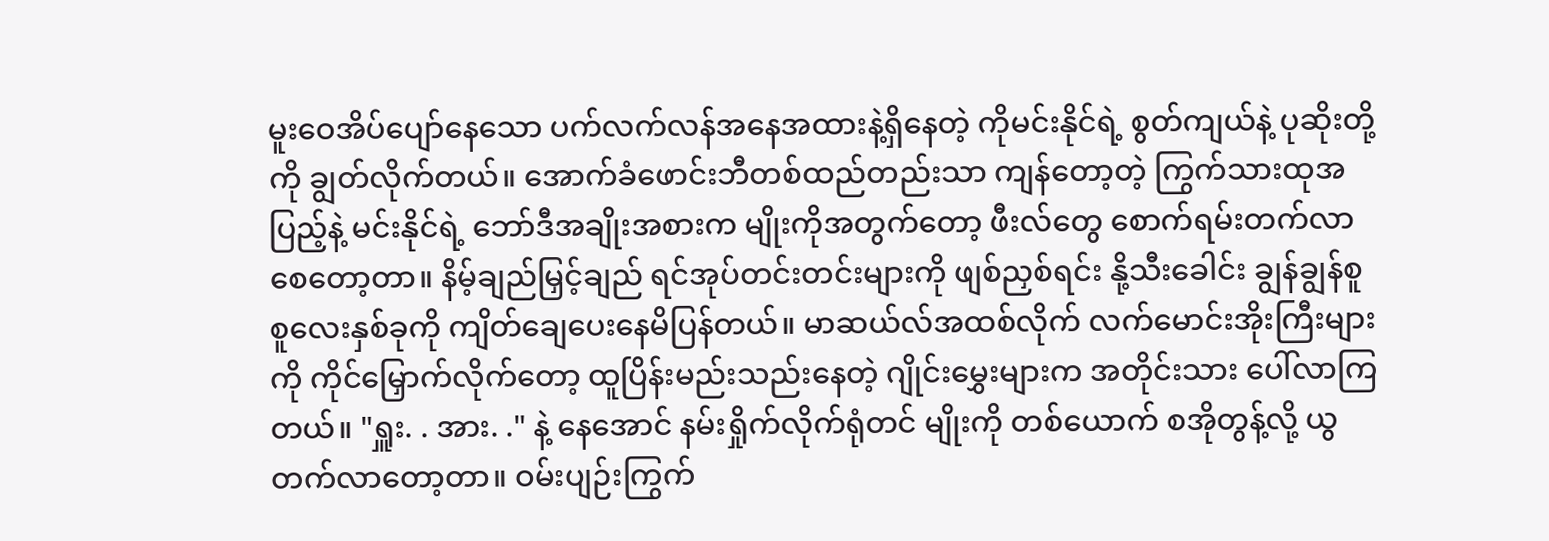မူးဝေအိပ်ပျော်နေသော ပက်လက်လန်အနေအထားနဲ့ရှိနေတဲ့ ကိုမင်းနိုင်ရဲ့ စွတ်ကျယ်နဲ့ ပုဆိုးတို့ကို ချွတ်လိုက်တယ်။ အောက်ခံဖောင်းဘီတစ်ထည်တည်းသာ ကျန်တော့တဲ့ ကြွက်သားထုအပြည့်နဲ့ မင်းနိုင်ရဲ့ ဘော်ဒီအချိုးအစားက မျိုးကိုအတွက်တော့ ဖီးလ်တွေ စောက်ရမ်းတက်လာစေတော့တာ။ နိမ့်ချည်မြှင့်ချည် ရင်အုပ်တင်းတင်းများကို ဖျစ်ညှစ်ရင်း နို့သီးခေါင်း ချွန်ချွန်စူစူလေးနှစ်ခုကို ကျိတ်ချေပေးနေမိပြန်တယ်။ မာဆယ်လ်အထစ်လိုက် လက်မောင်းအိုးကြီးများကို ကိုင်မြှောက်လိုက်တော့ ထူပြိန်းမည်းသည်းနေတဲ့ ဂျိုင်းမွှေးများက အတိုင်းသား ပေါ်လာကြတယ်။ "ရှူး. . အား. ." နဲ့ နေအောင် နမ်းရှိုက်လိုက်ရုံတင် မျိုးကို တစ်ယောက် စအိုတွန့်လို့ ယွတက်လာတော့တာ။ ဝမ်းပျဉ်းကြွက်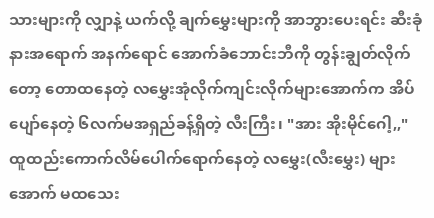သားများကို လျှာနဲ့ ယက်လို့ ချက်မွှေးများကို အာဘွားပေးရင်း ဆီးခုံနားအရောက် အနက်ရောင် အောက်ခံဘောင်းဘီကို တွန်းချွတ်လိုက်တော့ တောထနေတဲ့ လမွှေးအုံလိုက်ကျင်းလိုက်များအောက်က အိပ်ပျော်နေတဲ့ ၆လက်မအရှည်ခန့်ရှိတဲ့ လီးကြီး၊ "အား အိုးမိုင်ဂေါ့,," ထူထည်းကောက်လိမ်ပေါက်ရောက်နေတဲ့ လမွှေး(လီးမွှေး) များအောက် မထသေး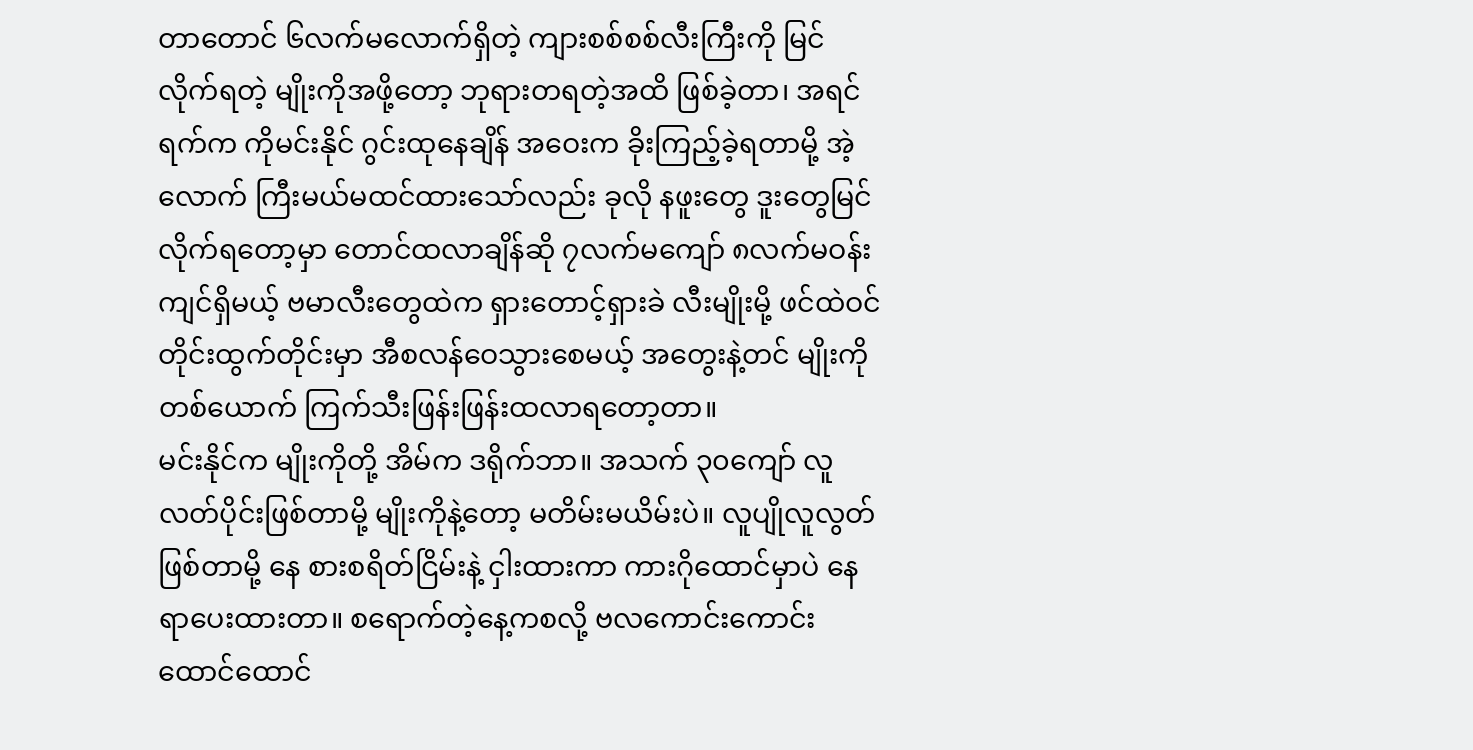တာတောင် ၆လက်မလောက်ရှိတဲ့ ကျားစစ်စစ်လီးကြီးကို မြင်လိုက်ရတဲ့ မျိုးကိုအဖို့တော့ ဘုရားတရတဲ့အထိ ဖြစ်ခဲ့တာ၊ အရင်ရက်က ကိုမင်းနိုင် ဂွင်းထုနေချိန် အဝေးက ခိုးကြည့်ခဲ့ရတာမို့ အဲ့လောက် ကြီးမယ်မထင်ထားသော်လည်း ခုလို နဖူးတွေ ဒူးတွေမြင်လိုက်ရတော့မှာ တောင်ထလာချိန်ဆို ၇လက်မကျော် ၈လက်မဝန်းကျင်ရှိမယ့် ဗမာလီးတွေထဲက ရှားတောင့်ရှားခဲ လီးမျိုးမို့ ဖင်ထဲဝင်တိုင်းထွက်တိုင်းမှာ အီစလန်ဝေသွားစေမယ့် အတွေးနဲ့တင် မျိုးကိုတစ်ယောက် ကြက်သီးဖြန်းဖြန်းထလာရတော့တာ။
မင်းနိုင်က မျိုးကိုတို့ အိမ်က ဒရိုက်ဘာ။ အသက် ၃၀ကျော် လူလတ်ပိုင်းဖြစ်တာမို့ မျိုးကိုနဲ့တော့ မတိမ်းမယိမ်းပဲ။ လူပျိုလူလွတ်ဖြစ်တာမို့ နေ စားစရိတ်ငြိမ်းနဲ့ ငှါးထားကာ ကားဂိုထောင်မှာပဲ နေရာပေးထားတာ။ စရောက်တဲ့နေ့ကစလို့ ဗလကောင်းကောင်း ထောင်ထောင်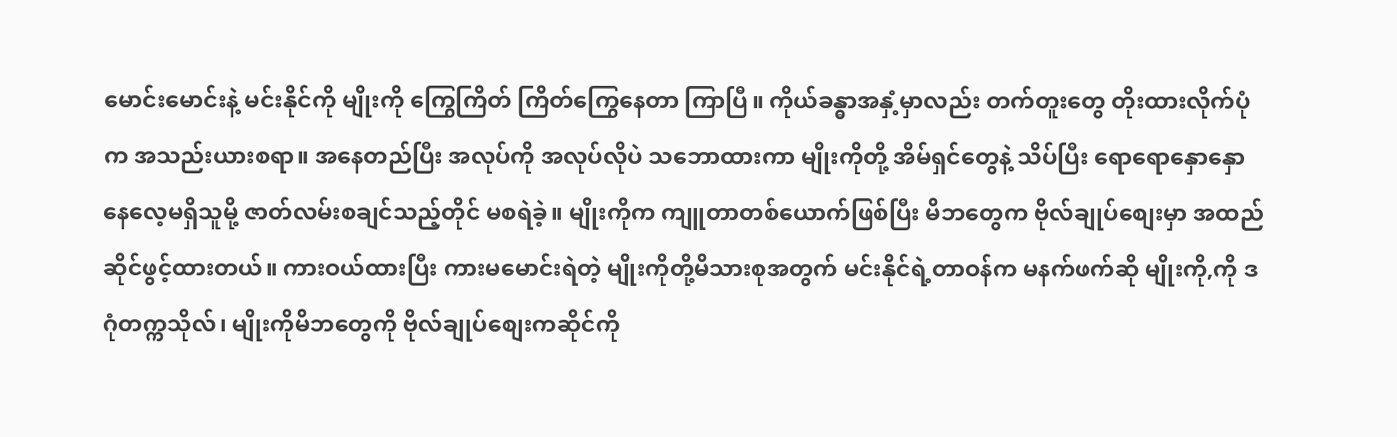မောင်းမောင်းနဲ့ မင်းနိုင်ကို မျိုးကို ကြွေကြိတ် ကြိတ်ကြွေနေတာ ကြာပြီ။ ကိုယ်ခန္ဓာအနှံ့မှာလည်း တက်တူးတွေ တိုးထားလိုက်ပုံက အသည်းယားစရာ။ အနေတည်ပြီး အလုပ်ကို အလုပ်လိုပဲ သဘောထားကာ မျိုးကိုတို့ အိမ်ရှင်တွေနဲ့ သိပ်ပြီး ရောရောနှောနှော နေလေ့မရှိသူမို့ ဇာတ်လမ်းစချင်သည့်တိုင် မစရဲခဲ့။ မျိုးကိုက ကျူတာတစ်ယောက်ဖြစ်ပြီး မိဘတွေက ဗိုလ်ချုပ်စျေးမှာ အထည်ဆိုင်ဖွင့်ထားတယ်။ ကားဝယ်ထားပြီး ကားမမောင်းရဲတဲ့ မျိုးကိုတို့မိသားစုအတွက် မင်းနိုင်ရဲ့တာဝန်က မနက်ဖက်ဆို မျိုးကို,ကို ဒဂုံတက္ကသိုလ်၊ မျိုးကိုမိဘတွေကို ဗိုလ်ချုပ်စျေးကဆိုင်ကို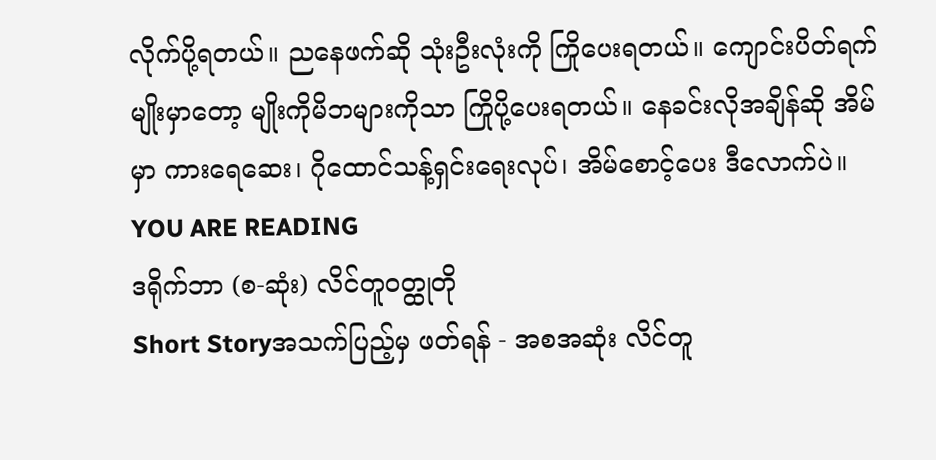လိုက်ပို့ရတယ်။ ညနေဖက်ဆို သုံးဦးလုံးကို ကြိုပေးရတယ်။ ကျောင်းပိတ်ရက်မျိုးမှာတော့ မျိုးကိုမိဘများကိုသာ ကြိုပို့ပေးရတယ်။ နေခင်းလိုအချိန်ဆို အိမ်မှာ ကားရေဆေး၊ ဂိုထောင်သန့်ရှင်းရေးလုပ်၊ အိမ်စောင့်ပေး ဒီလောက်ပဲ။
YOU ARE READING
ဒရိုက်ဘာ (စ-ဆုံး) လိင်တူဝတ္ထုတို
Short Storyအသက်ပြည့်မှ ဖတ်ရန် - အစအဆုံး လိင်တူ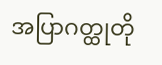အပြာဂတ္ထုတို